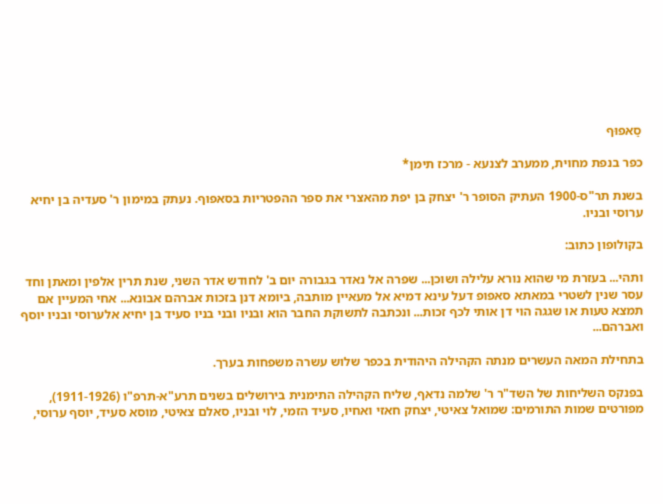סַאפוּף

כפר בנפת מחוית, ממערב לצנעא - מרכז תימן*

בשנת תר"ס-1900 העתיק הסופר ר' יצחק בן יפת מהאצרי את ספר ההפטריות בסאפוף. נעתק במימון ר' סעדיה בן יחיא ערוסי ובניו.

בקולופון כתוב:

ותהי... בעזרת מי שהוא נורא עלילה ושוכן... שפרה אל נאדר בגבורה יום ב' לחודש אדר השני, שנת תרין אלפין ומאתן וחד עסר שנין לשטרי במאתא סאפופ דעל עינא דמיא אל מעאיין מותבה, ביומא דנן בזכות אברהם אבונא... אחי המעיין אם תמצא טעות או שגגה הוי דן אותי לכף זכות... ונכתבה לתשוקת החבר הוא ובניו ובני בניו סעיד בן יחיא אלערוסי ובניו יוסף ואברהם...

בתחילת המאה העשרים מנתה הקהילה היהודית בכפר שלוש עשרה משפחות בערך.

בפנקס השליחות של השד"ר ר' שלמה נדאף, שליח הקהילה התימנית בירושלים בשנים תרע"א-תרפ"ו (1911-1926), מפורטים שמות התורמים: שמואל צאיטי, יצחק חאזי ואחיו, סעיד הזמי, לוי ובניו, סאלם צאיטי, מוסא סעיד, יוסף ערוסי,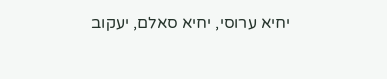יחיא ערוסי, יחיא סאלם, יעקוב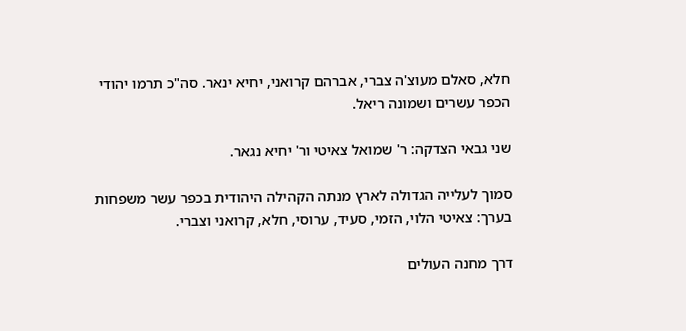חלא, סאלם מעוצ'ה צברי, אברהם קרואני, יחיא ינאר. סה"כ תרמו יהודי הכפר עשרים ושמונה ריאל.

שני גבאי הצדקה: ר' שמואל צאיטי ור' יחיא נגאר.

סמוך לעלייה הגדולה לארץ מנתה הקהילה היהודית בכפר עשר משפחות בערך: צאיטי הלוי, הזמי, סעיד, ערוסי, חלא, קרואני וצברי.

דרך מחנה העולים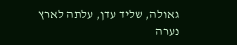גאולה, שליד עדן, עלתה לארץ נערה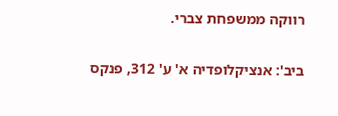רווקה ממשפחת צברי.

ביב': אנציקלופדיה א' ע' 312, פנקס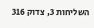השליחות 3, צדוק 316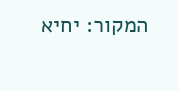המקור: יחיא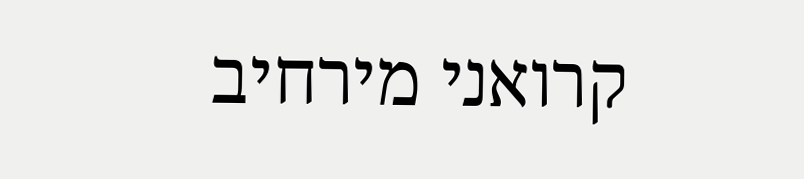קרואני מירחיב